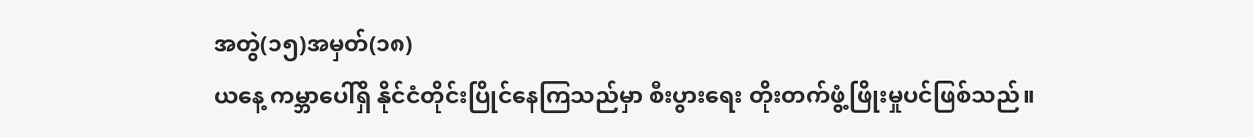အတွဲ(၁၅)အမှတ်(၁၈)
ယနေ့ ကမ္ဘာပေါ်ရှိ နိုင်ငံတိုင်းပြိုင်နေကြသည်မှာ စီးပွားရေး တိုးတက်ဖွံ့ဖြိုးမှုပင်ဖြစ်သည်။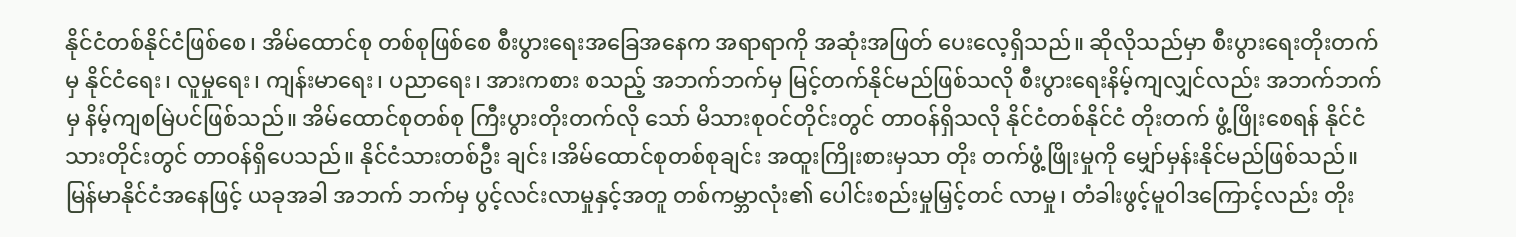နိုင်ငံတစ်နိုင်ငံဖြစ်စေ၊ အိမ်ထောင်စု တစ်စုဖြစ်စေ စီးပွားရေးအခြေအနေက အရာရာကို အဆုံးအဖြတ် ပေးလေ့ရှိသည်။ ဆိုလိုသည်မှာ စီးပွားရေးတိုးတက်မှ နိုင်ငံရေး၊ လူမှုရေး၊ ကျန်းမာရေး၊ ပညာရေး၊ အားကစား စသည့် အဘက်ဘက်မှ မြင့်တက်နိုင်မည်ဖြစ်သလို စီးပွားရေးနိမ့်ကျလျှင်လည်း အဘက်ဘက် မှ နိမ့်ကျစမြဲပင်ဖြစ်သည်။ အိမ်ထောင်စုတစ်စု ကြီးပွားတိုးတက်လို သော် မိသားစုဝင်တိုင်းတွင် တာဝန်ရှိသလို နိုင်ငံတစ်နိုင်ငံ တိုးတက် ဖွံ့ဖြိုးစေရန် နိုင်ငံသားတိုင်းတွင် တာဝန်ရှိပေသည်။ နိုင်ငံသားတစ်ဦး ချင်း၊အိမ်ထောင်စုတစ်စုချင်း အထူးကြိုးစားမှသာ တိုး တက်ဖွံ့ဖြိုးမှုကို မျှော်မှန်းနိုင်မည်ဖြစ်သည်။ မြန်မာနိုင်ငံအနေဖြင့် ယခုအခါ အဘက် ဘက်မှ ပွင့်လင်းလာမှုနှင့်အတူ တစ်ကမ္ဘာလုံး၏ ပေါင်းစည်းမှုမြှင့်တင် လာမှု၊ တံခါးဖွင့်မူဝါဒကြောင့်လည်း တိုး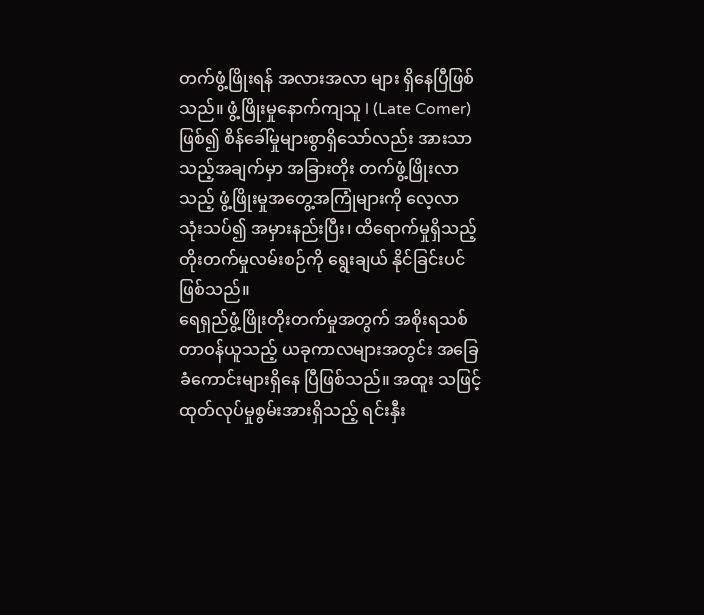တက်ဖွံ့ဖြိုးရန် အလားအလာ များ ရှိနေပြီဖြစ်သည်။ ဖွံ့ဖြိုးမှုနောက်ကျသူ l (Late Comer)ဖြစ်၍ စိန်ခေါ်မှုများစွာရှိသော်လည်း အားသာသည့်အချက်မှာ အခြားတိုး တက်ဖွံ့ဖြိုးလာသည့် ဖွံ့ဖြိုးမှုအတွေ့အကြုံများကို လေ့လာ သုံးသပ်၍ အမှားနည်းပြီး၊ ထိရောက်မှုရှိသည့် တိုးတက်မှုလမ်းစဉ်ကို ရွေးချယ် နိုင်ခြင်းပင် ဖြစ်သည်။
ရေရှည်ဖွံ့ဖြိုးတိုးတက်မှုအတွက် အစိုးရသစ်တာဝန်ယူသည့် ယခုကာလများအတွင်း အခြေခံကောင်းများရှိနေ ပြီဖြစ်သည်။ အထူး သဖြင့် ထုတ်လုပ်မှုစွမ်းအားရှိသည့် ရင်းနှီး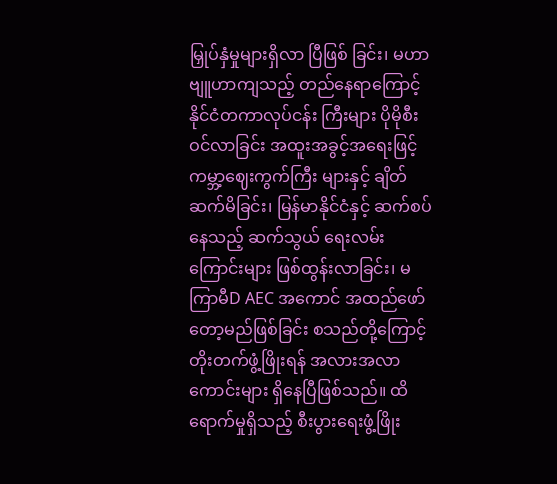မြှုပ်နှံမှုများရှိလာ ပြီဖြစ် ခြင်း၊ မဟာဗျူဟာကျသည့် တည်နေရာကြောင့် နိုင်ငံတကာလုပ်ငန်း ကြီးများ ပိုမိုစီးဝင်လာခြင်း အထူးအခွင့်အရေးဖြင့် ကမ္ဘာ့ဈေးကွက်ကြီး များနှင့် ချိတ်ဆက်မိခြင်း၊ မြန်မာနိုင်ငံနှင့် ဆက်စပ်နေသည့် ဆက်သွယ် ရေးလမ်းကြောင်းများ ဖြစ်ထွန်းလာခြင်း၊ မကြာမီD AEC အကောင် အထည်ဖော်တော့မည်ဖြစ်ခြင်း စသည်တို့ကြောင့် တိုးတက်ဖွံ့ဖြိုးရန် အလားအလာကောင်းများ ရှိနေပြီဖြစ်သည်။ ထိရောက်မှုရှိသည့် စီးပွားရေးဖွံ့ဖြိုး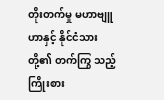တိုးတက်မှု မဟာဗျူဟာနှင့် နိုင်ငံသားတို့၏ တက်ကြွ သည့် ကြိုးစား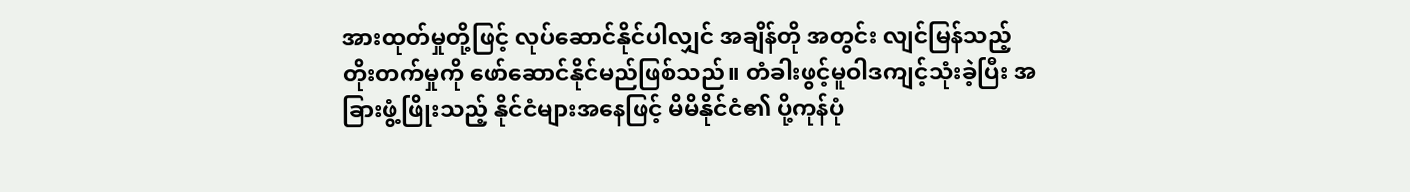အားထုတ်မှုတို့ဖြင့် လုပ်ဆောင်နိုင်ပါလျှင် အချိန်တို အတွင်း လျင်မြန်သည့် တိုးတက်မှုကို ဖော်ဆောင်နိုင်မည်ဖြစ်သည်။ တံခါးဖွင့်မူဝါဒကျင့်သုံးခဲ့ပြီး အခြားဖွံ့ဖြိုးသည့် နိုင်ငံများအနေဖြင့် မိမိနိုင်ငံ၏ ပို့ကုန်ပုံ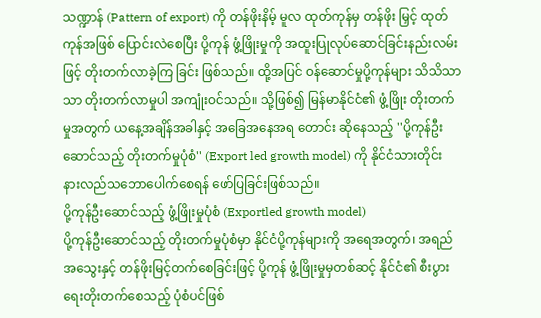သဏ္ဍာန် (Pattern of export) ကို တန်ဖိုးနိမ့် မူလ ထုတ်ကုန်မှ တန်ဖိုး မြှင့် ထုတ်ကုန်အဖြစ် ပြောင်းလဲစေပြီး ပို့ကုန် ဖွံ့ဖြိုးမှုကို အထူးပြုလုပ်ဆောင်ခြင်းနည်းလမ်းဖြင့် တိုးတက်လာခဲ့ကြ ခြင်း ဖြစ်သည်။ ထို့အပြင် ဝန်ဆောင်မှုပို့ကုန်များ သိသိသာသာ တိုးတက်လာမှုပါ အကျုံးဝင်သည်။ သို့ဖြစ်၍ မြန်မာနိုင်ငံ၏ ဖွံ့ဖြိုး တိုးတက်မှုအတွက် ယနေ့အချိန်အခါနှင့် အခြေအနေအရ တောင်း ဆိုနေသည့် ''ပို့ကုန်ဦးဆောင်သည့် တိုးတက်မှုပုံစံ'' (Export led growth model) ကို နိုင်ငံသားတိုင်း နားလည်သဘောပေါက်စေရန် ဖော်ပြခြင်းဖြစ်သည်။
ပို့ကုန်ဦးဆောင်သည့် ဖွံ့ဖြိုးမှုပုံစံ (Exportled growth model)
ပို့ကုန်ဦးဆောင်သည့် တိုးတက်မှုပုံစံမှာ နိုင်ငံပို့ကုန်များကို အရေအတွက်၊ အရည်အသွေးနှင့် တန်ဖိုးမြင့်တက်စေခြင်းဖြင့် ပို့ကုန် ဖွံ့ဖြိုးမှုမှတစ်ဆင့် နိုင်ငံ၏ စီးပွားရေးတိုးတက်စေသည့် ပုံစံပင်ဖြစ်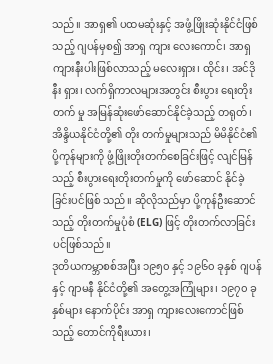သည်။ အာရှ၏ ပထမဆုံးနှင့် အဖွံ့ဖြိုးဆုံးနိုင်ငံဖြစ်သည့် ဂျပန်မှစ၍ အာရှ ကျား လေးကောင်၊ အာရှကျားနီးပါးဖြစ်လာသည့် မလေးရှား၊ ထိုင်း၊ အင်ဒိုနီး ရှား၊ လက်ရှိကာလများအတွင်း စီးပွား ရေးတိုးတက် မှု အမြန်ဆုံးဖော်ဆောင်နိုင်ခဲ့သည့် တရုတ်၊ အိန္ဒိယနိုင်ငံတို့၏ တိုး တက်မှုများသည် မိမိနိုင်ငံ၏ ပို့ကုန်များကို ဖွံ့ဖြိုးတိုးတက်စေခြင်းဖြင့် လျင်မြန်သည့် စီးပွားရေးတိုးတက်မှုကို ဖော်ဆောင် နိုင်ခဲ့ခြင်းပင်ဖြစ် သည်။ ဆိုလိုသည်မှာ ပို့ကုန်ဦးဆောင်သည့် တိုးတက်မှုပုံစံ (ELG) ဖြင့် တိုးတက်လာခြင်းပင်ဖြစ်သည်။
ဒုတိယကမ္ဘာစစ်အပြီး ၁၉၅၀ နှင့် ၁၉၆၀ ခုနှစ် ဂျပန်နှင့် ဂျာမနီ နိုင်ငံတို့၏ အတွေ့အကြုံများ၊ ၁၉၇၀ ခုနှစ်များ နောက်ပိုင်း အာရှ ကျားလေးကောင်ဖြစ်သည့် တောင်ကိုရီးယား၊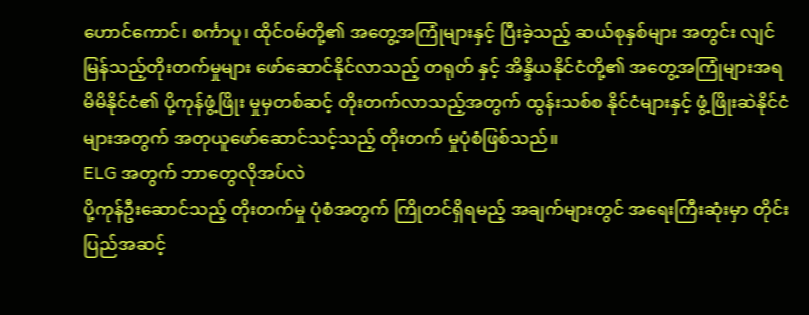ဟောင်ကောင်၊ စင်္ကာပူ၊ ထိုင်ဝမ်တို့၏ အတွေ့အကြုံများနှင့် ပြီးခဲ့သည့် ဆယ်စုနှစ်များ အတွင်း လျင်မြန်သည့်တိုးတက်မှုများ ဖော်ဆောင်နိုင်လာသည့် တရုတ် နှင့် အိန္ဒိယနိုင်ငံတို့၏ အတွေ့အကြုံများအရ မိမိနိုင်ငံ၏ ပို့ကုန်ဖွံ့ဖြိုး မှုမှတစ်ဆင့် တိုးတက်လာသည့်အတွက် ထွန်းသစ်စ နိုင်ငံများနှင့် ဖွံ့ဖြိုးဆဲနိုင်ငံများအတွက် အတုယူဖော်ဆောင်သင့်သည့် တိုးတက် မှုပုံစံဖြစ်သည်။
ELG အတွက် ဘာတွေလိုအပ်လဲ
ပို့ကုန်ဦးဆောင်သည့် တိုးတက်မှု ပုံစံအတွက် ကြိုတင်ရှိရမည့် အချက်များတွင် အရေးကြီးဆုံးမှာ တိုင်းပြည်အဆင့်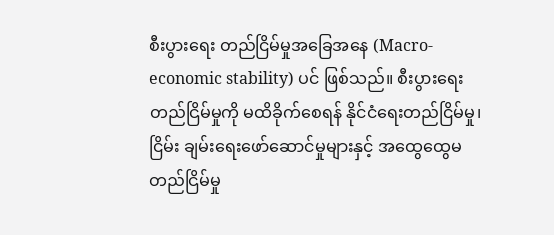စီးပွားရေး တည်ငြိမ်မှုအခြေအနေ (Macro-economic stability) ပင် ဖြစ်သည်။ စီးပွားရေးတည်ငြိမ်မှုကို မထိခိုက်စေရန် နိုင်ငံရေးတည်ငြိမ်မှု၊ ငြိမ်း ချမ်းရေးဖော်ဆောင်မှုများနှင့် အထွေထွေမတည်ငြိမ်မှု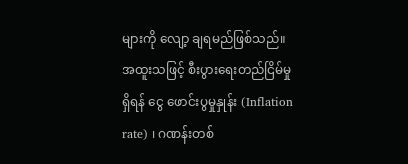များကို လျော့ ချရမည်ဖြစ်သည်။ အထူးသဖြင့် စီးပွားရေးတည်ငြိမ်မှုရှိရန် ငွေ ဖောင်းပွမှုနှုန်း (Inflation rate) ၊ ဂဏန်းတစ်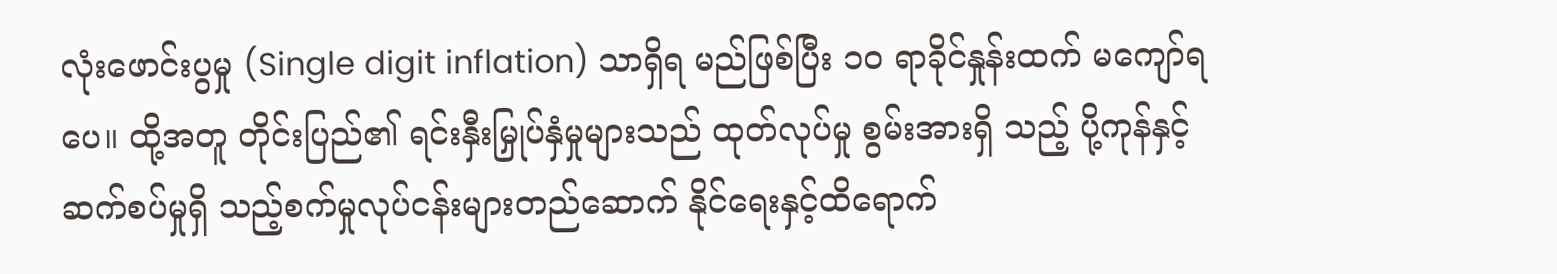လုံးဖောင်းပွမှု (Single digit inflation) သာရှိရ မည်ဖြစ်ပြီး ၁၀ ရာခိုင်နှုန်းထက် မကျော်ရပေ။ ထို့အတူ တိုင်းပြည်၏ ရင်းနှီးမြှုပ်နှံမှုများသည် ထုတ်လုပ်မှု စွမ်းအားရှိ သည့် ပို့ကုန်နှင့် ဆက်စပ်မှုရှိ သည့်စက်မှုလုပ်ငန်းများတည်ဆောက် နိုင်ရေးနှင့်ထိရောက်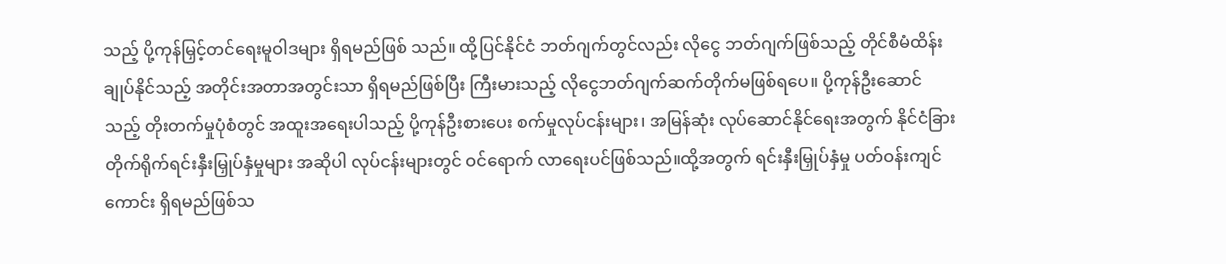သည့် ပို့ကုန်မြှင့်တင်ရေးမူဝါဒများ ရှိရမည်ဖြစ် သည်။ ထို့ပြင်နိုင်ငံ ဘတ်ဂျက်တွင်လည်း လိုငွေ ဘတ်ဂျက်ဖြစ်သည့် တိုင်စီမံထိန်းချုပ်နိုင်သည့် အတိုင်းအတာအတွင်းသာ ရှိရမည်ဖြစ်ပြီး ကြီးမားသည့် လိုငွေဘတ်ဂျက်ဆက်တိုက်မဖြစ်ရပေ။ ပို့ကုန်ဦးဆောင် သည့် တိုးတက်မှုပုံစံတွင် အထူးအရေးပါသည့် ပို့ကုန်ဦးစားပေး စက်မှုလုပ်ငန်းများ၊ အမြန်ဆုံး လုပ်ဆောင်နိုင်ရေးအတွက် နိုင်ငံခြား တိုက်ရိုက်ရင်းနှီးမြှုပ်နှံမှုများ အဆိုပါ လုပ်ငန်းများတွင် ဝင်ရောက် လာရေးပင်ဖြစ်သည်။ထို့အတွက် ရင်းနှီးမြှုပ်နှံမှု ပတ်ဝန်းကျင်ကောင်း ရှိရမည်ဖြစ်သ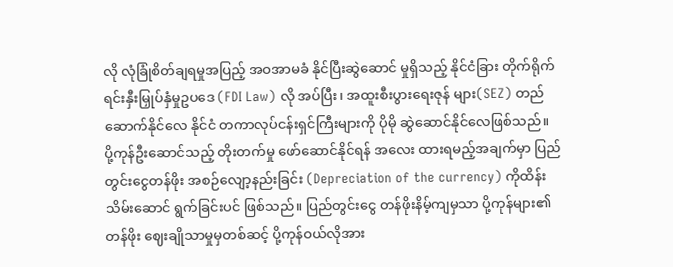လို လုံခြုံစိတ်ချရမှုအပြည့် အဝအာမခံ နိုင်ပြီးဆွဲဆောင် မှုရှိသည့် နိုင်ငံခြား တိုက်ရိုက်ရင်းနှီးမြှုပ်နှံမှုဥပဒေ (FDI Law) လို အပ်ပြီး၊ အထူးစီးပွားရေးဇုန် များ(SEZ) တည်ဆောက်နိုင်လေ နိုင်ငံ တကာလုပ်ငန်းရှင်ကြီးများကို ပိုမို ဆွဲဆောင်နိုင်လေဖြစ်သည်။
ပို့ကုန်ဦးဆောင်သည့် တိုးတက်မှု ဖော်ဆောင်နိုင်ရန် အလေး ထားရမည့်အချက်မှာ ပြည်တွင်းငွေတန်ဖိုး အစဉ်လျော့နည်းခြင်း (Depreciation of the currency) ကိုထိန်းသိမ်းဆောင် ရွက်ခြင်းပင် ဖြစ်သည်။ ပြည်တွင်းငွေ တန်ဖိုးနိမ့်ကျမှသာ ပို့ကုန်များ၏ တန်ဖိုး ဈေးချိုသာမှုမှတစ်ဆင့် ပို့ကုန်ဝယ်လိုအား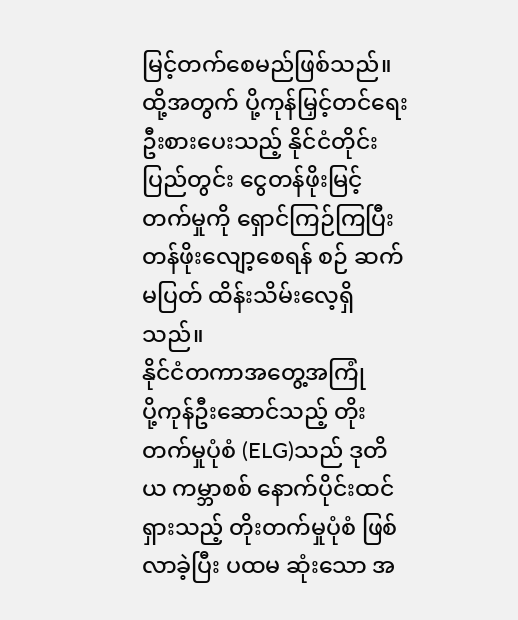မြင့်တက်စေမည်ဖြစ်သည်။ ထို့အတွက် ပို့ကုန်မြှင့်တင်ရေး ဦးစားပေးသည့် နိုင်ငံတိုင်း ပြည်တွင်း ငွေတန်ဖိုးမြင့်တက်မှုကို ရှောင်ကြဉ်ကြပြီး တန်ဖိုးလျော့စေရန် စဉ် ဆက်မပြတ် ထိန်းသိမ်းလေ့ရှိသည်။
နိုင်ငံတကာအတွေ့အကြုံ
ပို့ကုန်ဦးဆောင်သည့် တိုးတက်မှုပုံစံ (ELG)သည် ဒုတိယ ကမ္ဘာစစ် နောက်ပိုင်းထင်ရှားသည့် တိုးတက်မှုပုံစံ ဖြစ်လာခဲ့ပြီး ပထမ ဆုံးသော အ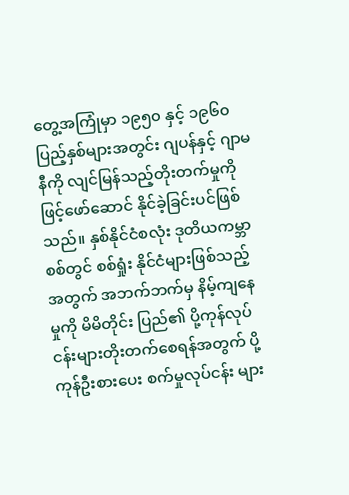တွေ့အကြုံမှာ ၁၉၅၀ နှင့် ၁၉၆၀ ပြည့်နှစ်များအတွင်း ဂျပန်နှင့် ဂျာမနီကို လျင်မြန်သည့်တိုးတက်မှုကို ဖြင့်ဖော်ဆောင် နိုင်ခဲ့ခြင်းပင်ဖြစ်သည်။ နှစ်နိုင်ငံစလုံး ဒုတိယကမ္ဘာစစ်တွင် စစ်ရှုံး နိုင်ငံများဖြစ်သည့်အတွက် အဘက်ဘက်မှ နိမ့်ကျနေမှုကို မိမိတိုင်း ပြည်၏ ပို့ကုန်လုပ်ငန်းများတိုးတက်စေရန်အတွက် ပို့ကုန်ဦးစားပေး စက်မှုလုပ်ငန်း များ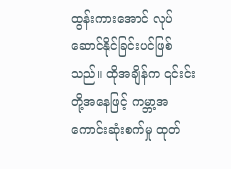ထွန်းကားအောင် လုပ်ဆောင်နိုင်ခြင်းပင်ဖြစ်သည်။ ထိုအချိန်က ၎င်းင်းတို့အနေဖြင့် ကမ္ဘာ့အကောင်းဆုံးစက်မှု ထုတ်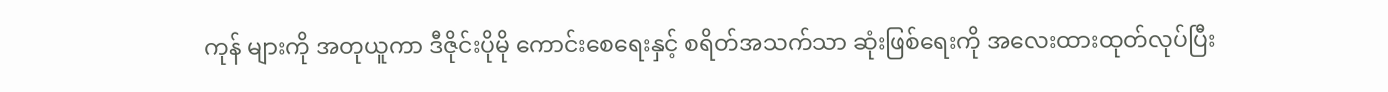ကုန် များကို အတုယူကာ ဒီဇိုင်းပိုမို ကောင်းစေရေးနှင့် စရိတ်အသက်သာ ဆုံးဖြစ်ရေးကို အလေးထားထုတ်လုပ်ပြီး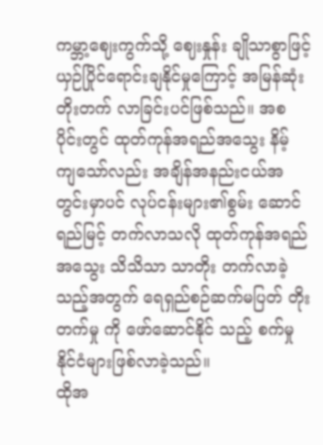ကမ္ဘာ့ဈေးကွက်သို့ ဈေးနှုန်း ချိုသာစွာဖြင့် ယှဉ်ပြိုင်ရောင်းချနိုင်မှုကြောင့် အမြန်ဆုံးတိုးတက် လာခြင်းပင်ဖြစ်သည်။ အစပိုင်းတွင် ထုတ်ကုန်အရည်အသွေး နိမ့် ကျသော်လည်း အချိန်အနည်းငယ်အတွင်းမှာပင် လုပ်ငန်းများ၏စွမ်း ဆောင်ရည်မြင့် တက်လာသလို ထုတ်ကုန်အရည်အသွေး သိသိသာ သာတိုး တက်လာခဲ့သည့်အတွက် ရေရှည်စဉ်ဆက်မပြတ် တိုးတက်မှု ကို ဖော်ဆောင်နိုင် သည့် စက်မှုနိုင်ငံများဖြစ်လာခဲ့သည်။
ထိုအ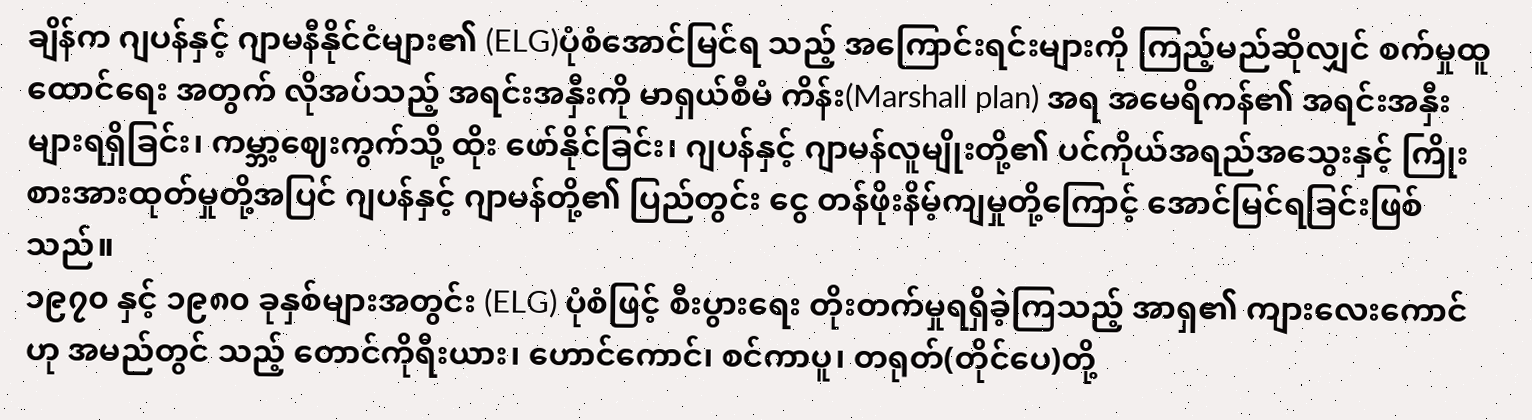ချိန်က ဂျပန်နှင့် ဂျာမနီနိုင်ငံများ၏ (ELG)ပုံစံအောင်မြင်ရ သည့် အကြောင်းရင်းများကို ကြည့်မည်ဆိုလျှင် စက်မှုထူထောင်ရေး အတွက် လိုအပ်သည့် အရင်းအနှီးကို မာရှယ်စီမံ ကိန်း(Marshall plan) အရ အမေရိကန်၏ အရင်းအနှီးများရရှိခြင်း၊ ကမ္ဘာ့ဈေးကွက်သို့ ထိုး ဖော်နိုင်ခြင်း၊ ဂျပန်နှင့် ဂျာမန်လူမျိုးတို့၏ ပင်ကိုယ်အရည်အသွေးနှင့် ကြိုးစားအားထုတ်မှုတို့အပြင် ဂျပန်နှင့် ဂျာမန်တို့၏ ပြည်တွင်း ငွေ တန်ဖိုးနိမ့်ကျမှုတို့ကြောင့် အောင်မြင်ရခြင်းဖြစ်သည်။
၁၉၇၀ နှင့် ၁၉၈၀ ခုနှစ်များအတွင်း (ELG) ပုံစံဖြင့် စီးပွားရေး တိုးတက်မှုရရှိခဲ့ကြသည့် အာရှ၏ ကျားလေးကောင်ဟု အမည်တွင် သည့် တောင်ကိုရီးယား၊ ဟောင်ကောင်၊ စင်ကာပူ၊ တရုတ်(တိုင်ပေ)တို့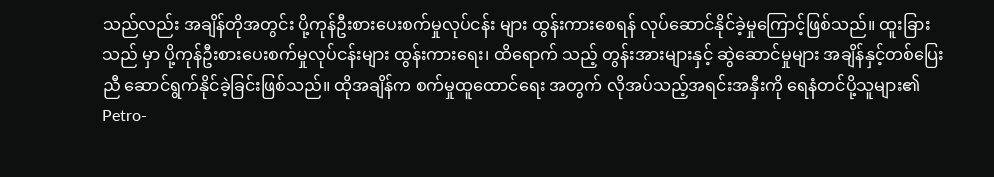သည်လည်း အချိန်တိုအတွင်း ပို့ကုန်ဦးစားပေးစက်မှုလုပ်ငန်း များ ထွန်းကားစေရန် လုပ်ဆောင်နိုင်ခဲ့မှုကြောင့်ဖြစ်သည်။ ထူးခြားသည် မှာ ပို့ကုန်ဦးစားပေးစက်မှုလုပ်ငန်းများ ထွန်းကားရေး၊ ထိရောက် သည့် တွန်းအားများနှင့် ဆွဲဆောင်မှုများ အချိန်နှင့်တစ်ပြေးညီ ဆောင်ရွက်နိုင်ခဲ့ခြင်းဖြစ်သည်။ ထိုအချိန်က စက်မှုထူထောင်ရေး အတွက် လိုအပ်သည့်အရင်းအနှီးကို ရေနံတင်ပို့သူများ၏ Petro-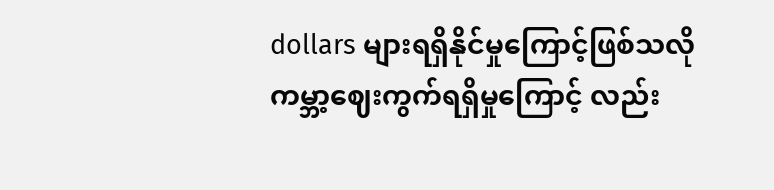dollars များရရှိနိုင်မှုကြောင့်ဖြစ်သလို ကမ္ဘာ့ဈေးကွက်ရရှိမှုကြောင့် လည်း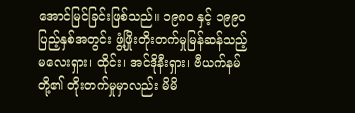အောင်မြင်ခြင်းဖြစ်သည်။ ၁၉၈၀ နှင့် ၁၉၉၀ ပြည့်နှစ်အတွင်း ဖွံ့ဖြိုးတိုးတက်မှုမြန်ဆန်သည့် မလေးရှား၊ ထိုင်း၊ အင်ဒိုနီးရှား၊ ဗီယက်နမ်တို့၏ တိုးတက်မှုမှာလည်း မိမိ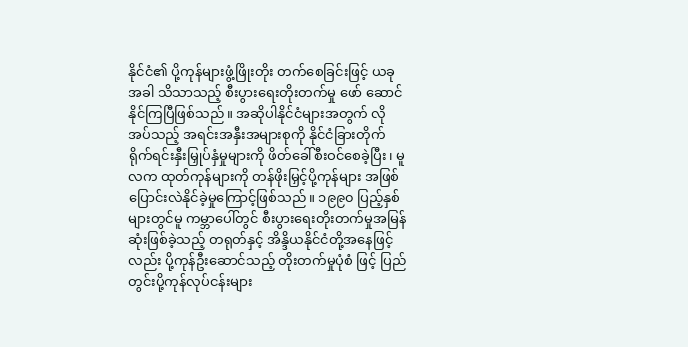နိုင်ငံ၏ ပို့ကုန်များဖွံ့ဖြိုးတိုး တက်စေခြင်းဖြင့် ယခုအခါ သိသာသည့် စီးပွားရေးတိုးတက်မှု ဖော် ဆောင်နိုင်ကြပြီဖြစ်သည်။ အဆိုပါနိုင်ငံများအတွက် လိုအပ်သည့် အရင်းအနှီးအများစုကို နိုင်ငံခြားတိုက်ရိုက်ရင်းနှီးမြှုပ်နှံမှုများကို ဖိတ်ခေါ်စီးဝင်စေခဲ့ပြီး၊ မူလက ထုတ်ကုန်များကို တန်ဖိုးမြှင့်ပို့ကုန်များ အဖြစ်ပြောင်းလဲနိုင်ခဲ့မှုကြောင့်ဖြစ်သည်။ ၁၉၉၀ ပြည့်နှစ်များတွင်မူ ကမ္ဘာပေါ်တွင် စီးပွားရေးတိုးတက်မှုအမြန်ဆုံးဖြစ်ခဲ့သည့် တရုတ်နှင့် အိန္ဒိယနိုင်ငံတို့အနေဖြင့်လည်း ပို့ကုန်ဦးဆောင်သည့် တိုးတက်မှုပုံစံ ဖြင့် ပြည်တွင်းပို့ကုန်လုပ်ငန်းများ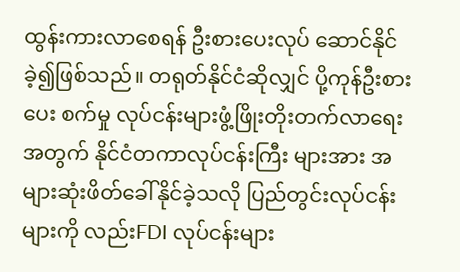ထွန်းကားလာစေရန် ဦးစားပေးလုပ် ဆောင်နိုင်ခဲ့၍ဖြစ်သည်။ တရုတ်နိုင်ငံဆိုလျှင် ပို့ကုန်ဦးစားပေး စက်မှု လုပ်ငန်းများဖွံ့ဖြိုးတိုးတက်လာရေးအတွက် နိုင်ငံတကာလုပ်ငန်းကြီး များအား အများဆုံးဖိတ်ခေါ်နိုင်ခဲ့သလို ပြည်တွင်းလုပ်ငန်းများကို လည်းFDI လုပ်ငန်းများ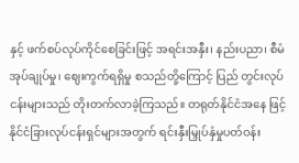နှင့် ဖက်စပ်လုပ်ကိုင်စေခြင်းဖြင့် အရင်းအနှီး၊ နည်းပညာ၊ စီမံအုပ်ချုပ်မှု၊ ဈေးကွက်ရရှိမှု စသည်တို့ကြောင့် ပြည် တွင်းလုပ်ငန်းများသည် တိုးတက်လာခဲ့ကြသည်။ တရုတ်နိုင်ငံအနေ ဖြင့် နိုင်ငံခြားလုပ်ငန်းရှင်များအတွက် ရင်းနှီးမြှုပ်နှံမှုပတ်ဝန်း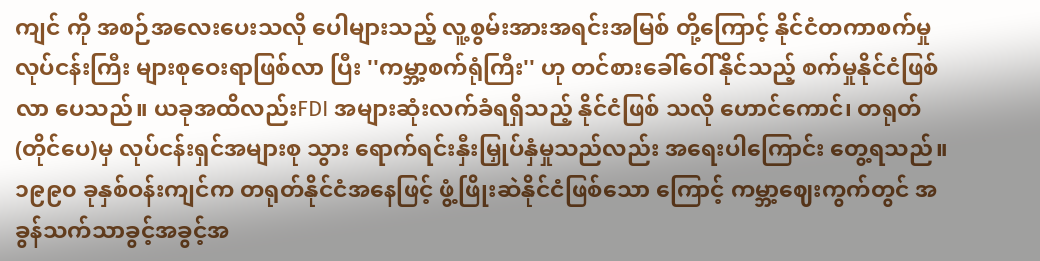ကျင် ကို အစဉ်အလေးပေးသလို ပေါများသည့် လူ့စွမ်းအားအရင်းအမြစ် တို့ကြောင့် နိုင်ငံတကာစက်မှုလုပ်ငန်းကြီး များစုဝေးရာဖြစ်လာ ပြီး ''ကမ္ဘာ့စက်ရုံကြီး'' ဟု တင်စားခေါ်ဝေါ်နိုင်သည့် စက်မှုနိုင်ငံဖြစ်လာ ပေသည်။ ယခုအထိလည်းFDI အများဆုံးလက်ခံရရှိသည့် နိုင်ငံဖြစ် သလို ဟောင်ကောင်၊ တရုတ်(တိုင်ပေ)မှ လုပ်ငန်းရှင်အများစု သွား ရောက်ရင်းနှီးမြှုပ်နှံမှုသည်လည်း အရေးပါကြောင်း တွေ့ရသည်။ ၁၉၉၀ ခုနှစ်ဝန်းကျင်က တရုတ်နိုင်ငံအနေဖြင့် ဖွံ့ဖြိုးဆဲနိုင်ငံဖြစ်သော ကြောင့် ကမ္ဘာ့ဈေးကွက်တွင် အခွန်သက်သာခွင့်အခွင့်အ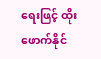ရေးဖြင့် ထိုးဖောက်နိုင်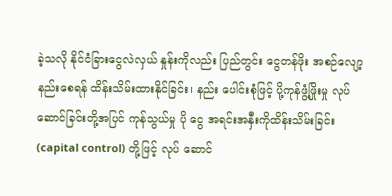ခဲ့သလို နိုင်ငံခြားငွေလဲလှယ် နှုန်းကိုလည်း ပြည်တွင်း ငွေတန်ဖိုး အစဉ်လျော့နည်းစေရန် ထိန်းသိမ်းထားနိုင်ခြင်း၊ နည်း ပေါင်းစုံဖြင့် ပို့ကုန်ဖွံ့ဖြိုးမှု လုပ်ဆောင်ခြင်းတို့အပြင် ကုန်သွယ်မှု ပို ငွေ အရင်းအနှီးကိုထိန်းသိမ်းခြင်း (capital control) တို့ဖြင့် လုပ် ဆောင်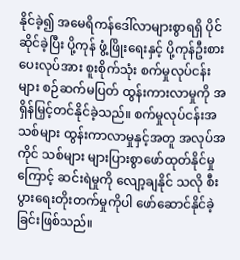နိုင်ခဲ့၍ အမေရိကန်ဒေါ်လာများစွာရရှိ ပိုင်ဆိုင်ခဲ့ပြီး ပို့ကုန် ဖွံ့ဖြိုးရေးနှင့် ပို့ကုန်ဦးစားပေးလုပ်အား စူးစိုက်သုံး စက်မှုလုပ်ငန်း များ စဉ်ဆက်မပြတ် ထွန်းကားလာမှုကို အရှိန်မြှင့်တင်နိုင်ခဲ့သည်။ စက်မှုလုပ်ငန်းအသစ်များ ထွန်းကာလာမှုနှင့်အတူ အလုပ်အကိုင် သစ်များ များပြားစွာဖော်ထုတ်နိုင်မှုကြောင့် ဆင်းရဲမှုကို လျော့ချနိုင် သလို စီးပွားရေးတိုးတက်မှုကိုပါ ဖော်ဆောင်နိုင်ခဲ့ခြင်းဖြစ်သည်။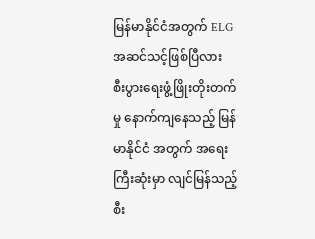မြန်မာနိုင်ငံအတွက် ELG အဆင်သင့်ဖြစ်ပြီလား
စီးပွားရေးဖွံ့ဖြိုးတိုးတက်မှု နောက်ကျနေသည့် မြန်မာနိုင်ငံ အတွက် အရေးကြီးဆုံးမှာ လျင်မြန်သည့် စီး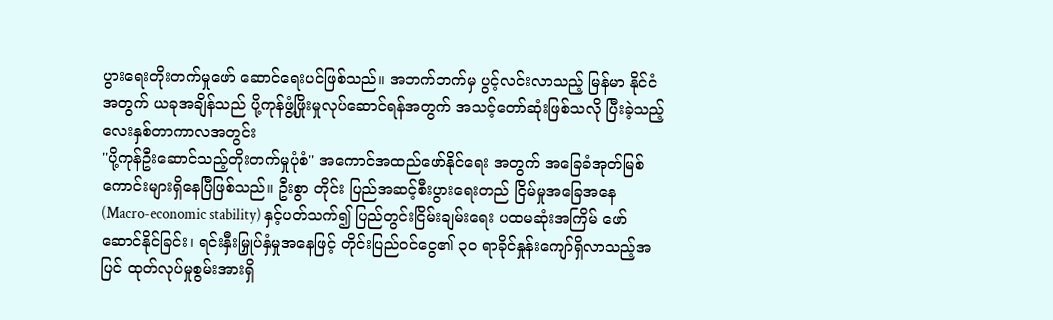ပွားရေးတိုးတက်မှုဖော် ဆောင်ရေးပင်ဖြစ်သည်။ အဘက်ဘက်မှ ပွင့်လင်းလာသည့် မြန်မာ နိုင်ငံအတွက် ယခုအချိန်သည် ပို့ကုန်ဖွံ့ဖြိုးမှုလုပ်ဆောင်ရန်အတွက် အသင့်တော်ဆုံးဖြစ်သလို ပြီးခဲ့သည့် လေးနှစ်တာကာလအတွင်း
''ပို့ကုန်ဦးဆောင်သည့်တိုးတက်မှုပုံစံ'' အကောင်အထည်ဖော်နိုင်ရေး အတွက် အခြေခံအုတ်မြစ်ကောင်းများရှိနေပြီဖြစ်သည်။ ဦးစွာ တိုင်း ပြည်အဆင့်စီးပွားရေးတည် ငြိမ်မှုအခြေအနေ (Macro-economic stability) နှင့်ပတ်သက်၍ ပြည်တွင်းငြိမ်းချမ်းရေး ပထမဆုံးအကြိမ် ဖော်ဆောင်နိုင်ခြင်း၊ ရင်းနှီးမြှုပ်နှံမှုအနေဖြင့် တိုင်းပြည်ဝင်ငွေ၏ ၃၀ ရာခိုင်နှုန်းကျော်ရှိလာသည့်အပြင် ထုတ်လုပ်မှုစွမ်းအားရှိ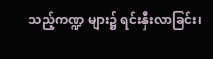သည့်ကဏ္ဍ များ၌ ရင်းနှီးလာခြင်း၊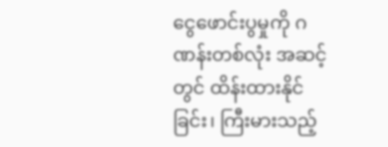ငွေဖောင်းပွမှုကို ဂဏန်းတစ်လုံး အဆင့်တွင် ထိန်းထားနိုင်ခြင်း၊ ကြီးမားသည့်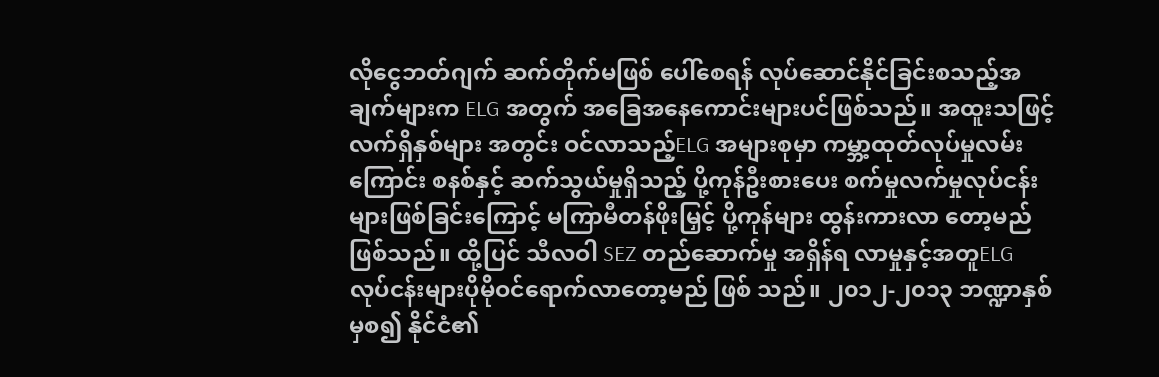လိုငွေဘတ်ဂျက် ဆက်တိုက်မဖြစ် ပေါ်စေရန် လုပ်ဆောင်နိုင်ခြင်းစသည့်အချက်များက ELG အတွက် အခြေအနေကောင်းများပင်ဖြစ်သည်။ အထူးသဖြင့် လက်ရှိနှစ်များ အတွင်း ဝင်လာသည့်ELG အများစုမှာ ကမ္ဘာ့ထုတ်လုပ်မှုလမ်းကြောင်း စနစ်နှင့် ဆက်သွယ်မှုရှိသည့် ပို့ကုန်ဦးစားပေး စက်မှုလက်မှုလုပ်ငန်း များဖြစ်ခြင်းကြောင့် မကြာမီတန်ဖိုးမြှင့် ပို့ကုန်များ ထွန်းကားလာ တော့မည်ဖြစ်သည်။ ထို့ပြင် သီလဝါ SEZ တည်ဆောက်မှု အရှိန်ရ လာမှုနှင့်အတူELG လုပ်ငန်းများပိုမိုဝင်ရောက်လာတော့မည် ဖြစ် သည်။ ၂၀၁၂-၂၀၁၃ ဘဏ္ဍာနှစ်မှစ၍ နိုင်ငံ၏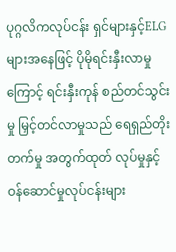ပုဂ္ဂလိကလုပ်ငန်း ရှင်များနှင့်ELG များအနေဖြင့် ပိုမိုရင်းနှီးလာမှုကြောင့် ရင်းနှီးကုန် စည်တင်သွင်းမှု မြှင့်တင်လာမှုသည် ရေရှည်တိုးတက်မှု အတွက်ထုတ် လုပ်မှုနှင့် ဝန်ဆောင်မှုလုပ်ငန်းများ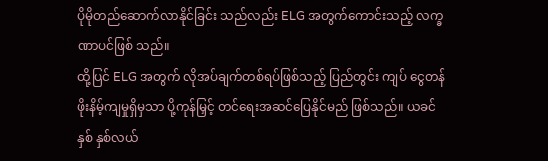ပိုမိုတည်ဆောက်လာနိုင်ခြင်း သည်လည်း ELG အတွက်ကောင်းသည့် လက္ခဏာပင်ဖြစ် သည်။
ထို့ပြင် ELG အတွက် လိုအပ်ချက်တစ်ရပ်ဖြစ်သည့် ပြည်တွင်း ကျပ် ငွေတန်ဖိုးနိမ့်ကျမှုရှိမှသာ ပို့ကုန်မြှင့် တင်ရေးအဆင်ပြေနိုင်မည် ဖြစ်သည်။ ယခင်နှစ် နှစ်လယ်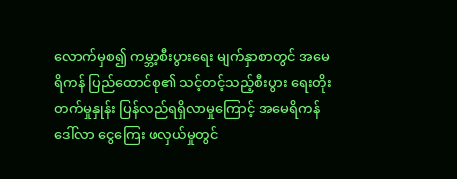လောက်မှစ၍ ကမ္ဘာ့စီးပွားရေး မျက်နှာစာတွင် အမေရိကန် ပြည်ထောင်စု၏ သင့်တင့်သည့်စီးပွား ရေးတိုးတက်မှုနှုန်း ပြန်လည်ရရှိလာမှုကြောင့် အမေရိကန်ဒေါ်လာ ငွေကြေး ဖလှယ်မှုတွင်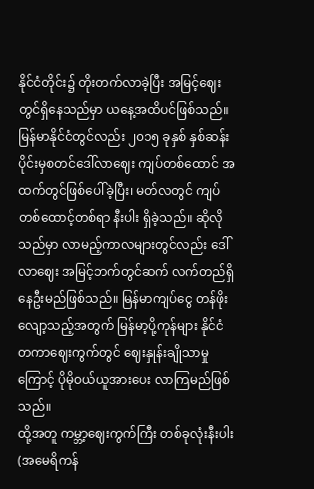နိုင်ငံတိုင်း၌ တိုးတက်လာခဲ့ပြီး အမြင့်ဈေး တွင်ရှိနေသည်မှာ ယနေ့အထိပင်ဖြစ်သည်။ မြန်မာနိုင်ငံတွင်လည်း ၂၀၁၅ ခုနှစ် နှစ်ဆန်းပိုင်းမှစတင်ဒေါ်လာဈေး ကျပ်တစ်ထောင် အထက်တွင်ဖြစ်ပေါ်ခဲ့ပြီး၊ မတ်လတွင် ကျပ်တစ်ထောင့်တစ်ရာ နီးပါး ရှိခဲ့သည်။ ဆိုလိုသည်မှာ လာမည့်ကာလများတွင်လည်း ဒေါ်လာဈေး အမြင့်ဘက်တွင်ဆက် လက်တည်ရှိနေဦးမည်ဖြစ်သည်။ မြန်မာကျပ်ငွေ တန်ဖိုးလျော့သည့်အတွက် မြန်မာ့ပို့ကုန်များ နိုင်ငံ တကာဈေးကွက်တွင် ဈေးနှုန်းချိုသာမှုကြောင့် ပိုမိုဝယ်ယူအားပေး လာကြမည်ဖြစ်သည်။
ထို့အတူ ကမ္ဘာ့ဈေးကွက်ကြီး တစ်ခုလုံးနီးပါး (အမေရိကန်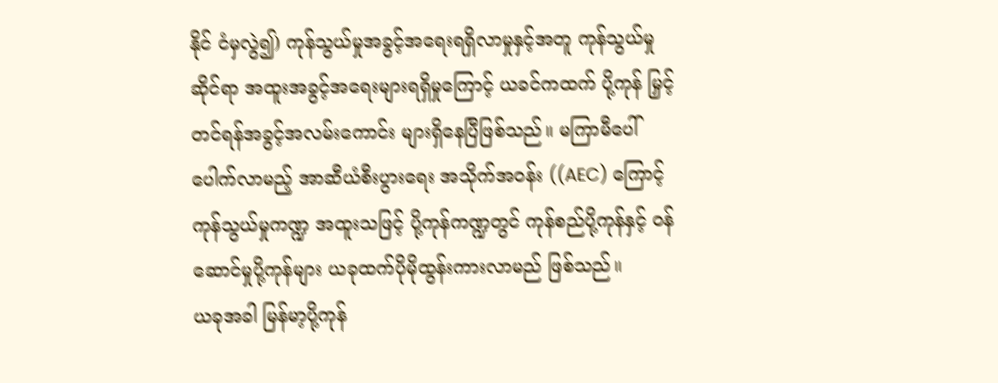နိုင် ငံမှလွဲ၍) ကုန်သွယ်မှုအခွင့်အရေးရရှိလာမှုနှင့်အတူ ကုန်သွယ်မှု ဆိုင်ရာ အထူးအခွင့်အရေးများရရှိမှုကြောင့် ယခင်ကထက် ပို့ကုန် မြှင့်တင်ရန်အခွင့်အလမ်းကောင်း များရှိနေပြီဖြစ်သည်။ မကြာမီပေါ် ပေါက်လာမည့် အာဆီယံစီးပွားရေး အသိုက်အဝန်း ((AEC) ကြောင့် ကုန်သွယ်မှုကဏ္ဍ အထူးသဖြင့် ပို့ကုန်ကဏ္ဍတွင် ကုန်စည်ပို့ကုန်နှင့် ဝန်ဆောင်မှုပို့ကုန်များ ယခုထက်ပိုမိုထွန်းကားလာမည် ဖြစ်သည်။
ယခုအခါ မြန်မာ့ပို့ကုန်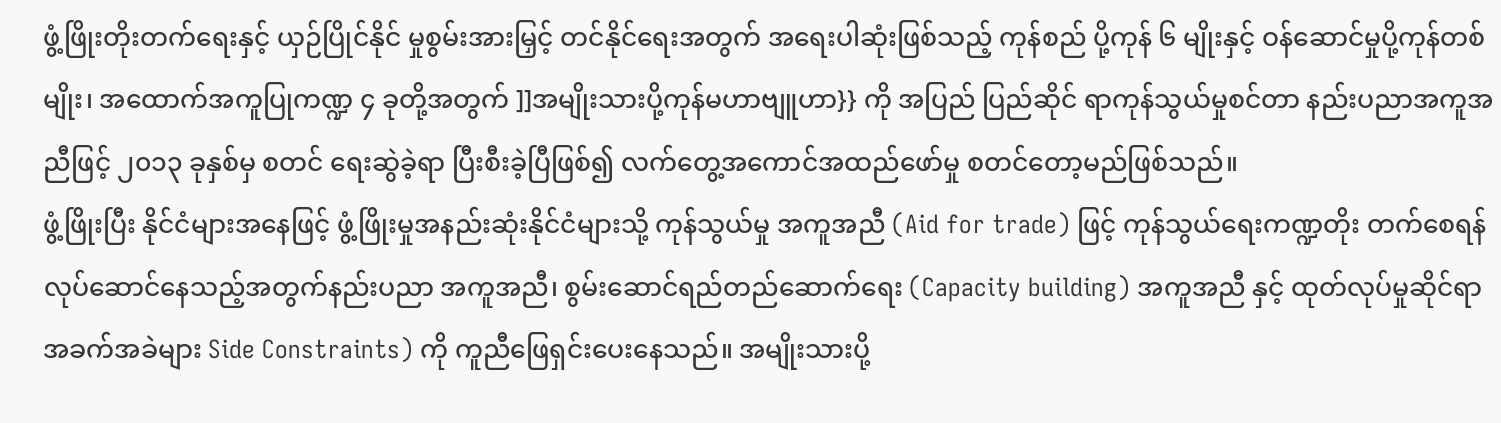ဖွံ့ဖြိုးတိုးတက်ရေးနှင့် ယှဉ်ပြိုင်နိုင် မှုစွမ်းအားမြှင့် တင်နိုင်ရေးအတွက် အရေးပါဆုံးဖြစ်သည့် ကုန်စည် ပို့ကုန် ၆ မျိုးနှင့် ဝန်ဆောင်မှုပို့ကုန်တစ်မျိုး၊ အထောက်အကူပြုကဏ္ဍ ၄ ခုတို့အတွက် ]]အမျိုးသားပို့ကုန်မဟာဗျူဟာ}} ကို အပြည် ပြည်ဆိုင် ရာကုန်သွယ်မှုစင်တာ နည်းပညာအကူအညီဖြင့် ၂၀၁၃ ခုနှစ်မှ စတင် ရေးဆွဲခဲ့ရာ ပြီးစီးခဲ့ပြီဖြစ်၍ လက်တွေ့အကောင်အထည်ဖော်မှု စတင်တော့မည်ဖြစ်သည်။
ဖွံ့ဖြိုးပြီး နိုင်ငံများအနေဖြင့် ဖွံ့ဖြိုးမှုအနည်းဆုံးနိုင်ငံများသို့ ကုန်သွယ်မှု အကူအညီ (Aid for trade) ဖြင့် ကုန်သွယ်ရေးကဏ္ဍတိုး တက်စေရန် လုပ်ဆောင်နေသည့်အတွက်နည်းပညာ အကူအညီ၊ စွမ်းဆောင်ရည်တည်ဆောက်ရေး (Capacity building) အကူအညီ နှင့် ထုတ်လုပ်မှုဆိုင်ရာအခက်အခဲများ Side Constraints) ကို ကူညီဖြေရှင်းပေးနေသည်။ အမျိုးသားပို့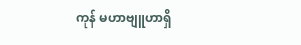ကုန် မဟာဗျူဟာရှိ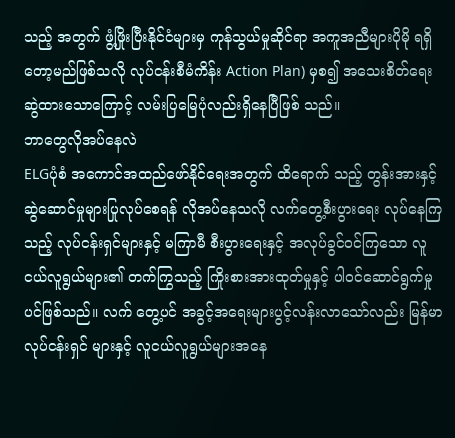သည့် အတွက် ဖွံ့ဖြိုးပြီးနိုင်ငံများမှ ကုန်သွယ်မှုဆိုင်ရာ အကူအညီများပိုမို ရရှိတော့မည်ဖြစ်သလို လုပ်ငန်းစီမံကိန်း Action Plan) မှစ၍ အသေးစိတ်ရေးဆွဲထားသောကြောင့် လမ်းပြမြေပုံလည်းရှိနေပြီဖြစ် သည်။
ဘာတွေလိုအပ်နေလဲ
ELGပုံစံ အကောင်အထည်ဖော်နိုင်ရေးအတွက် ထိရောက် သည့် တွန်းအားနှင့် ဆွဲဆောင်မှုများပြုလုပ်စေရန် လိုအပ်နေသလို လက်တွေ့စီးပွားရေး လုပ်နေကြသည့် လုပ်ငန်းရှင်များနှင့် မကြာမီ စီးပွားရေးနှင့် အလုပ်ခွင်ဝင်ကြသော လူငယ်လူရွယ်များ၏ တက်ကြွသည့် ကြိုးစားအားထုတ်မှုနှင့် ပါဝင်ဆောင်ရွက်မှုပင်ဖြစ်သည်။ လက် တွေ့ပင် အခွင့်အရေးများပွင့်လန်းလာသော်လည်း မြန်မာလုပ်ငန်းရှင် များနှင့် လူငယ်လူရွယ်များအနေ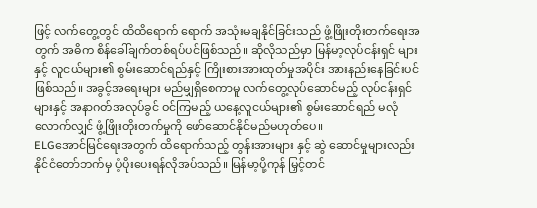ဖြင့် လက်တွေ့တွင် ထိထိရောက် ရောက် အသုံးမချနိုင်ခြင်းသည် ဖွံ့ဖြိုးတိုးတက်ရေးအတွက် အဓိက စိန်ခေါ်ချက်တစ်ရပ်ပင်ဖြစ်သည်။ ဆိုလိုသည်မှာ မြန်မာ့လုပ်ငန်းရှင် များနှင့် လူငယ်များ၏ စွမ်းဆောင်ရည်နှင့် ကြိုးစားအားထုတ်မှုအပိုင်း အားနည်းနေခြင်းပင်ဖြစ်သည်။ အခွင့်အရေးများ မည်မျှရှိစေကာမူ လက်တွေ့လုပ်ဆောင်မည့် လုပ်ငန်းရှင်များနှင့် အနာဂတ်အလုပ်ခွင် ဝင်ကြမည့် ယနေ့လူငယ်များ၏ စွမ်းဆောင်ရည် မလုံလောက်လျှင် ဖွံ့ဖြိုးတိုးတက်မှုကို ဖော်ဆောင်နိုင်မည်မဟုတ်ပေ။
ELGအောင်မြင်ရေးအတွက် ထိရောက်သည့် တွန်းအားများ နှင့် ဆွဲ ဆောင်မှုများလည်း နိုင်ငံတော်ဘက်မှ ပံ့ပိုးပေးရန်လိုအပ်သည်။ မြန်မာ့ပို့ကုန် မြှင့်တင်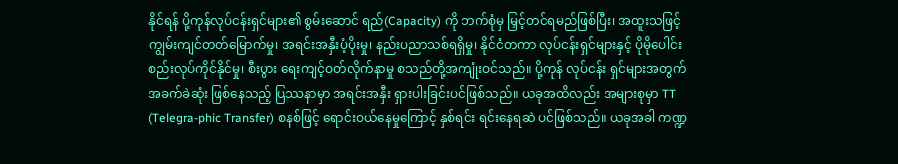နိုင်ရန် ပို့ကုန်လုပ်ငန်းရှင်များ၏ စွမ်းဆောင် ရည်(Capacity) ကို ဘက်စုံမှ မြှင့်တင်ရမည်ဖြစ်ပြီး၊ အထူးသဖြင့် ကျွမ်းကျင်တတ်မြောက်မှု၊ အရင်းအနှီးပံ့ပိုးမှု၊ နည်းပညာသစ်ရရှိမှု၊ နိုင်ငံတကာ လုပ်ငန်းရှင်များနှင့် ပိုမိုပေါင်းစည်းလုပ်ကိုင်နိုင်မှု၊ စီးပွား ရေးကျင့်ဝတ်လိုက်နာမှု စသည်တို့အကျုံးဝင်သည်။ ပို့ကုန် လုပ်ငန်း ရှင်များအတွက် အခက်ခဲဆုံး ဖြစ်နေသည့် ပြဿနာမှာ အရင်းအနှီး ရှားပါးခြင်းပင်ဖြစ်သည်။ ယခုအထိလည်း အများစုမှာ TT (Telegra-phic Transfer) စနစ်ဖြင့် ရောင်းဝယ်နေမှုကြောင့် နှစ်ရင်း ရင်းနေရဆဲ ပင်ဖြစ်သည်။ ယခုအခါ ကဏ္ဍ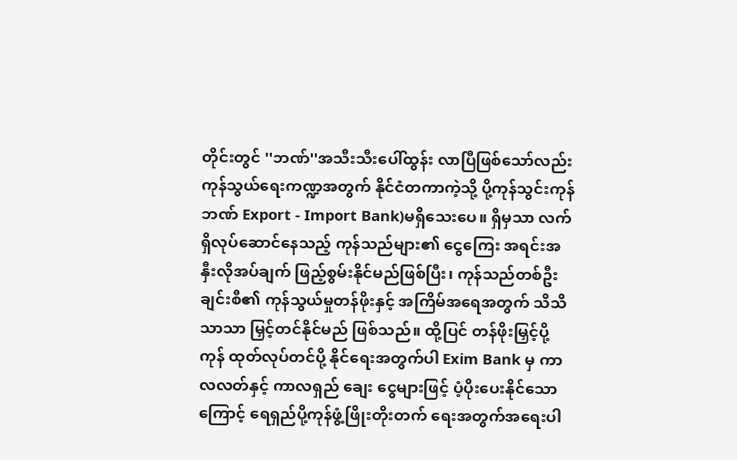တိုင်းတွင် ''ဘဏ်''အသီးသီးပေါ်ထွန်း လာပြီဖြစ်သော်လည်း ကုန်သွယ်ရေးကဏ္ဍအတွက် နိုင်ငံတကာကဲ့သို့ ပို့ကုန်သွင်းကုန်ဘဏ် Export - Import Bank)မရှိသေးပေ။ ရှိမှသာ လက်ရှိလုပ်ဆောင်နေသည့် ကုန်သည်များ၏ ငွေကြေး အရင်းအနှီးလိုအပ်ချက် ဖြည့်စွမ်းနိုင်မည်ဖြစ်ပြီး၊ ကုန်သည်တစ်ဦး ချင်းစီ၏ ကုန်သွယ်မှုတန်ဖိုးနှင့် အကြိမ်အရေအတွက် သိသိသာသာ မြှင့်တင်နိုင်မည် ဖြစ်သည်။ ထို့ပြင် တန်ဖိုးမြှင့်ပို့ကုန် ထုတ်လုပ်တင်ပို့ နိုင်ရေးအတွက်ပါ Exim Bank မှ ကာလလတ်နှင့် ကာလရှည် ချေး ငွေများဖြင့် ပံ့ပိုးပေးနိုင်သောကြောင့် ရေရှည်ပို့ကုန်ဖွံ့ဖြိုးတိုးတက် ရေးအတွက်အရေးပါ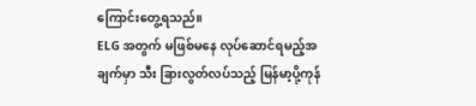ကြောင်းတွေ့ရသည်။
ELG အတွက် မဖြစ်မနေ လုပ်ဆောင်ရမည့်အချက်မှာ သီး ခြားလွတ်လပ်သည့် မြန်မာ့ပို့ကုန်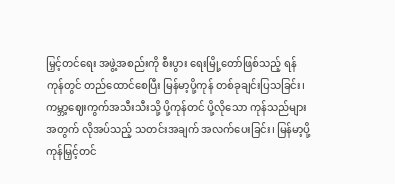မြှင့်တင်ရေး အဖွဲ့အစည်းကို စီးပွား ရေးမြို့တော်ဖြစ်သည့် ရန်ကုန်တွင် တည်ထောင်စေပြီး မြန်မာ့ပို့ကုန် တစ်ခုချင်းပြသခြင်း၊ ကမ္ဘာ့ဈေးကွက်အသီးသီးသို့ ပို့ကုန်တင် ပို့လိုသော ကုန်သည်များအတွက် လိုအပ်သည့် သတင်းအချက် အလက်ပေးခြင်း၊ မြန်မာ့ပို့ကုန်မြှင့်တင်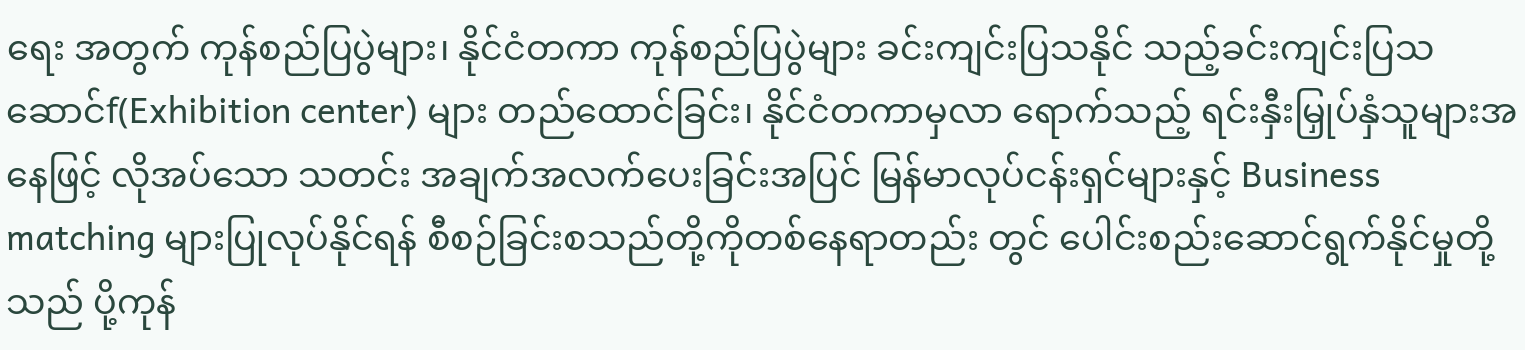ရေး အတွက် ကုန်စည်ပြပွဲများ၊ နိုင်ငံတကာ ကုန်စည်ပြပွဲများ ခင်းကျင်းပြသနိုင် သည့်ခင်းကျင်းပြသ ဆောင်f(Exhibition center) များ တည်ထောင်ခြင်း၊ နိုင်ငံတကာမှလာ ရောက်သည့် ရင်းနှီးမြှုပ်နှံသူများအနေဖြင့် လိုအပ်သော သတင်း အချက်အလက်ပေးခြင်းအပြင် မြန်မာလုပ်ငန်းရှင်များနှင့် Business matching များပြုလုပ်နိုင်ရန် စီစဉ်ခြင်းစသည်တို့ကိုတစ်နေရာတည်း တွင် ပေါင်းစည်းဆောင်ရွက်နိုင်မှုတို့သည် ပို့ကုန်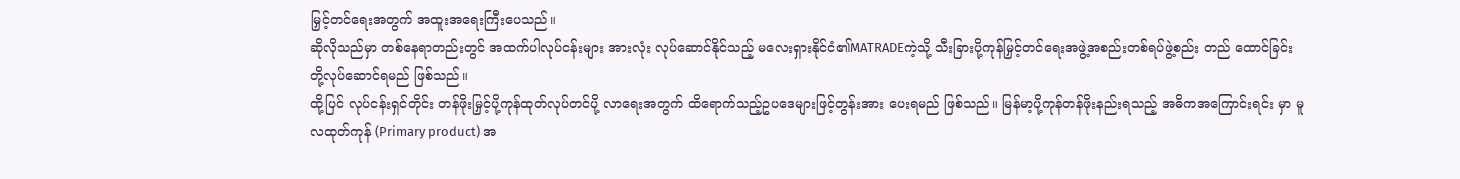မြှင့်တင်ရေးအတွက် အထူးအရေးကြီးပေသည်။
ဆိုလိုသည်မှာ တစ်နေရာတည်းတွင် အထက်ပါလုပ်ငန်းများ အားလုံး လုပ်ဆောင်နိုင်သည့် မလေးရှားနိုင်ငံ၏MATRADEကဲ့သို့ သီးခြားပို့ကုန်မြှင့်တင်ရေးအဖွဲ့အစည်းတစ်ရပ်ဖွဲ့စည်း တည် ထောင်ခြင်းတို့လုပ်ဆောင်ရမည် ဖြစ်သည်။
ထို့ပြင် လုပ်ငန်းရှင်တိုင်း တန်ဖိုးမြှင့်ပို့ကုန်ထုတ်လုပ်တင်ပို့ လာရေးအတွက် ထိရောက်သည့်ဥပဒေများဖြင့်တွန်းအား ပေးရမည် ဖြစ်သည်။ မြန်မာ့ပို့ကုန်တန်ဖိုးနည်းရသည့် အဓိကအကြောင်းရင်း မှာ မူလထုတ်ကုန် (Primary product) အ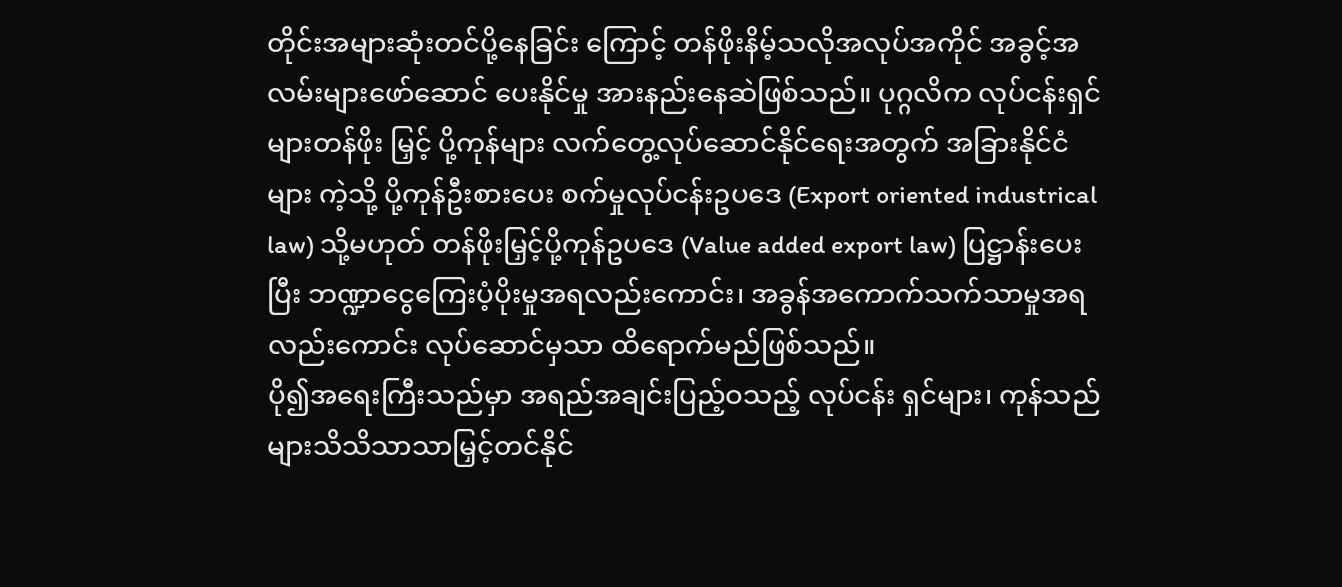တိုင်းအများဆုံးတင်ပို့နေခြင်း ကြောင့် တန်ဖိုးနိမ့်သလိုအလုပ်အကိုင် အခွင့်အလမ်းများဖော်ဆောင် ပေးနိုင်မှု အားနည်းနေဆဲဖြစ်သည်။ ပုဂ္ဂလိက လုပ်ငန်းရှင်များတန်ဖိုး မြှင့် ပို့ကုန်များ လက်တွေ့လုပ်ဆောင်နိုင်ရေးအတွက် အခြားနိုင်ငံများ ကဲ့သို့ ပို့ကုန်ဦးစားပေး စက်မှုလုပ်ငန်းဥပဒေ (Export oriented industrical law) သို့မဟုတ် တန်ဖိုးမြှင့်ပို့ကုန်ဥပဒေ (Value added export law) ပြဋ္ဌာန်းပေးပြီး ဘဏ္ဍာငွေကြေးပံ့ပိုးမှုအရလည်းကောင်း၊ အခွန်အကောက်သက်သာမှုအရ လည်းကောင်း လုပ်ဆောင်မှသာ ထိရောက်မည်ဖြစ်သည်။
ပို၍အရေးကြီးသည်မှာ အရည်အချင်းပြည့်ဝသည့် လုပ်ငန်း ရှင်များ၊ ကုန်သည်များသိသိသာသာမြှင့်တင်နိုင်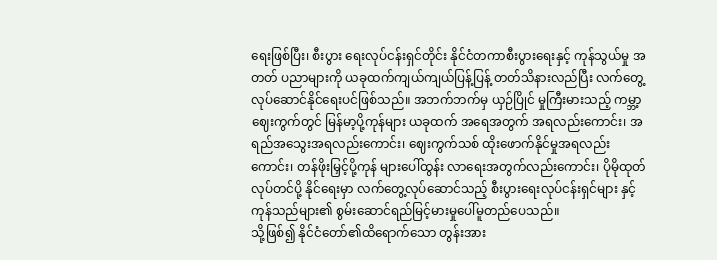ရေးဖြစ်ပြီး၊ စီးပွား ရေးလုပ်ငန်းရှင်တိုင်း နိုင်ငံတကာစီးပွားရေးနှင့် ကုန်သွယ်မှု အတတ် ပညာများကို ယခုထက်ကျယ်ကျယ်ပြန့်ပြန့် တတ်သိနားလည်ပြီး လက်တွေ့လုပ်ဆောင်နိုင်ရေးပင်ဖြစ်သည်။ အဘက်ဘက်မှ ယှဉ်ပြိုင် မှုကြီးမားသည့် ကမ္ဘာ့ဈေးကွက်တွင် မြန်မာ့ပို့ကုန်များ ယခုထက် အရေအတွက် အရလည်းကောင်း၊ အရည်အသွေးအရလည်းကောင်း၊ ဈေးကွက်သစ် ထိုးဖောက်နိုင်မှုအရလည်းကောင်း၊ တန်ဖိုးမြှင့်ပို့ကုန် များပေါ်ထွန်း လာရေးအတွက်လည်းကောင်း၊ ပိုမိုထုတ်လုပ်တင်ပို့ နိုင်ရေးမှာ လက်တွေ့လုပ်ဆောင်သည့် စီးပွားရေးလုပ်ငန်းရှင်များ နှင့် ကုန်သည်များ၏ စွမ်းဆောင်ရည်မြင့်မားမှုပေါ်မူတည်ပေသည်။
သို့ဖြစ်၍ နိုင်ငံတော်၏ထိရောက်သော တွန်းအား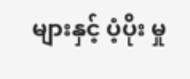များနှင့် ပံ့ပိုး မှု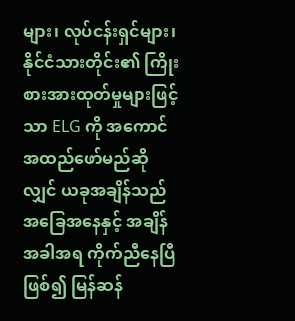များ၊ လုပ်ငန်းရှင်များ၊ နိုင်ငံသားတိုင်း၏ ကြိုးစားအားထုတ်မှုများဖြင့် သာ ELG ကို အကောင်အထည်ဖော်မည်ဆိုလျှင် ယခုအချိန်သည် အခြေအနေနှင့် အချိန်အခါအရ ကိုက်ညီနေပြီဖြစ်၍ မြန်ဆန်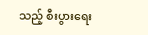သည့် စီးပွားရေး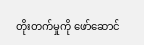တိုးတက်မှုကို ဖော်ဆောင်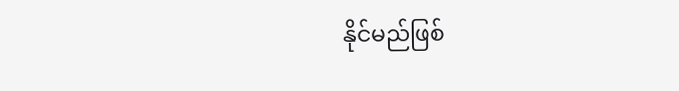နိုင်မည်ဖြစ်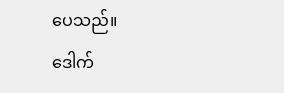ပေသည်။
ဒေါက်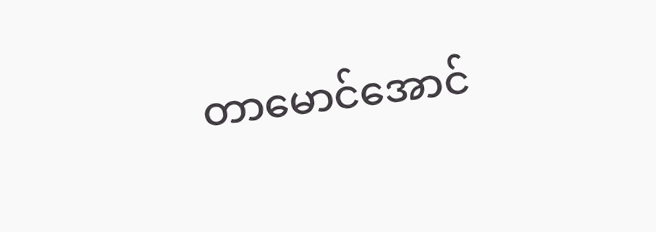တာမောင်အောင်